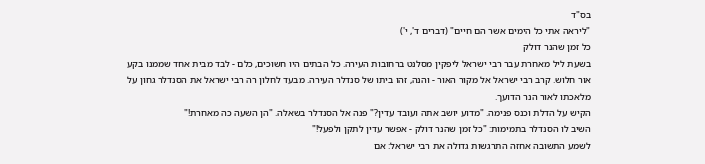בס"ד
"ליראה אתי כל הימים אשר הם חיים" (דברים ד', י')
כל זמן שהנר דולק
בשעת ליל מאחרת עבר רבי ישראל ליפקין מסלנט ברחובות העירה. כל הבתים היו חשוכים, כלם - לבד מבית אחד שממנו בקע אור חלוש. קרב רבי ישראל אל מקור האור - והנה, זהו ביתו של סנדלר העירה. מבעד לחלון רה רבי ישראל את הסנדלר גחון על מלאכתו לאור הנר הדועך.
הקיש על הדלת וכנס פנימה. "מדוע יושב אתה ועובד עדין?" פנה אל הסנדלר בשאלה. "הן השעה כה מאחרת!"
השיב לו הסנדלר בתמימות: "כל זמן שהנר דולק - אפשר עדין לתקן ולפעל!"
לשמע התשובה אחזה התרגשות גדולה את רבי ישראל: אם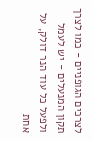לצרכים הגופניים - כמו לצרך תקון המנעלים - יש לעמל ולפעל כל עוד הנר דולק, על אחת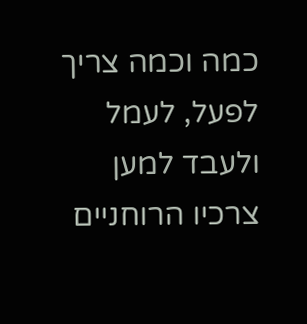כמה וכמה צריך לפעל, לעמל ולעבד למען צרכיו הרוחניים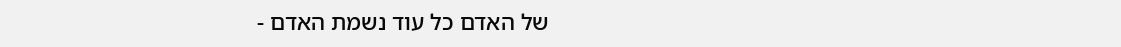של האדם כל עוד נשמת האדם -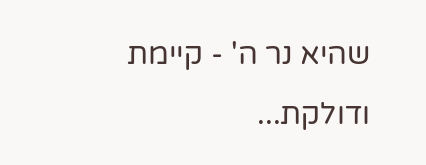שהיא נר ה' - קיימת ודולקת...